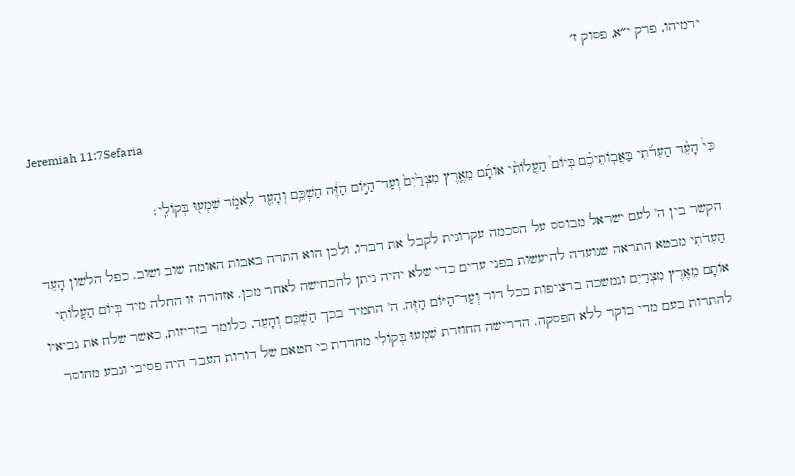ירמיהו, פרק י״א, פסוק ז׳

Jeremiah 11:7Sefaria

כִּי֩ הָעֵ֨ד הַעִדֹ֜תִי בַּאֲבֽוֹתֵיכֶ֗ם בְּיוֹם֩ הַעֲלוֹתִ֨י אוֹתָ֜ם מֵאֶ֤רֶץ מִצְרַ֙יִם֙ וְעַד־הַיּ֣וֹם הַזֶּ֔ה הַשְׁכֵּ֥ם וְהָעֵ֖ד לֵאמֹ֑ר שִׁמְע֖וּ בְּקוֹלִֽי׃

הקשר בין ה' לעם ישראל מבוסס על הסכמה עקרונית לקבל את דברו, ולכן הוא התרה באבות האומה שוב ושוב. כפל הלשון הָעֵד הַעִדֹתִי מבטא התראה שנועדה להיעשות בפני עדים כדי שלא יהיה ניתן להכחישה לאחר מכן. אזהרה זו החלה מיד בְּיוֹם הַעֲלוֹתִי אוֹתָם מֵאֶרֶץ מִצְרַיִם ונמשכה ברציפות בכל דור וְעַד־הַיּוֹם הַזֶּה. ה' התמיד בכך הַשְׁכֵּם וְהָעֵד, כלומר בזריזות, כאשר שלח את נביאיו להתרות בעם מדי בוקר ללא הפסקה. הדרישה החוזרת שִׁמְעוּ בְּקוֹלִי מחדדת כי חטאם של דורות העבר היה פסיבי ונבע מחוסר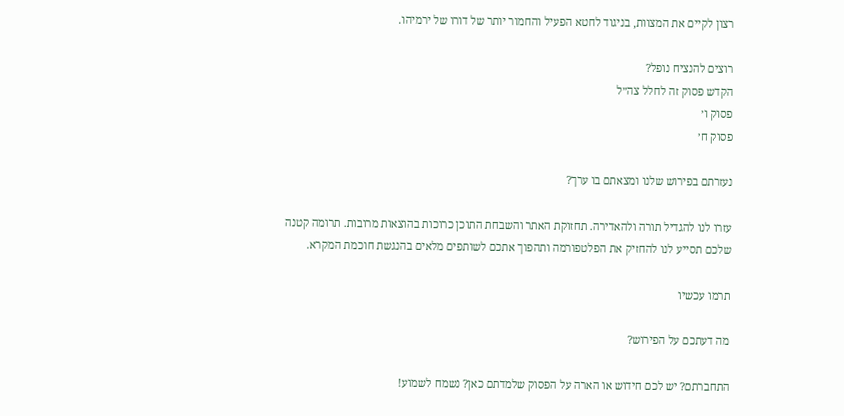רצון לקיים את המצוות, בניגוד לחטא הפעיל והחמור יותר של דורו של ירמיהו.

רוצים להנציח נופל?
הקדש פסוק זה לחלל צה״ל
פסוק ו׳
פסוק ח׳

נעזרתם בפירוש שלנו ומצאתם בו ערך?

עזרו לנו להגדיל תורה ולהאדירה. תחזוקת האתר והשבחת התוכן כרוכות בהוצאות מרובות. תרומה קטנה שלכם תסייע לנו להחזיק את הפלטפורמה ותהפוך אתכם לשותפים מלאים בהנגשת חוכמת המקרא.

תרמו עכשיו

מה דעתכם על הפירוש?

התחברתם? יש לכם חידוש או הארה על הפסוק שלמדתם כאן? נשמח לשמוע!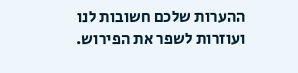ההערות שלכם חשובות לנו ועוזרות לשפר את הפירוש.